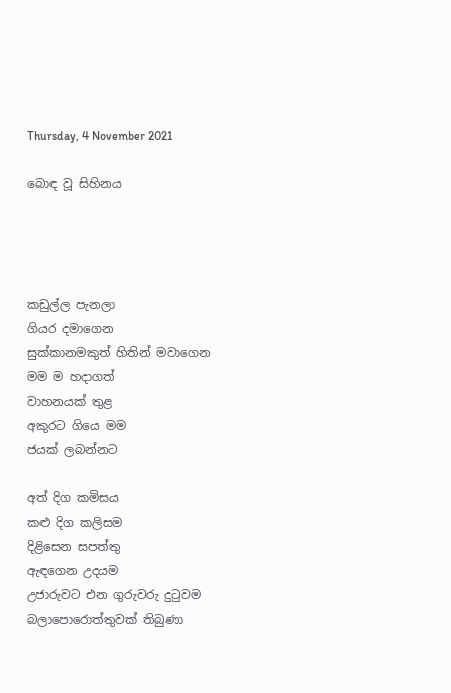Thursday, 4 November 2021

බොඳ වූ සිහිනය




කඩුල්ල පැනලා
ගියර දමාගෙන
සුක්කානමකුත් හිතින් මවාගෙන
මම ම හදාගත්
වාහනයක් තුළ
අකුරට ගියෙ මම
ජයක් ලබන්නට

අත් දිග කමිසය
කළු දිග කලිසම
දිළිසෙන සපත්තු
ඇඳගෙන උදයම
උජාරුවට එන ගුරුවරු දුටුවම
බලාපොරොත්තුවක් තිබුණා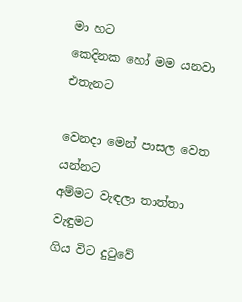මා හට
කෙදිනක හෝ මම යනවා
එතැනට

වෙනදා මෙන් පාසල වෙත යන්නට
අම්මට වැඳලා තාත්තා වැඳුමට
ගිය විට දුටුවේ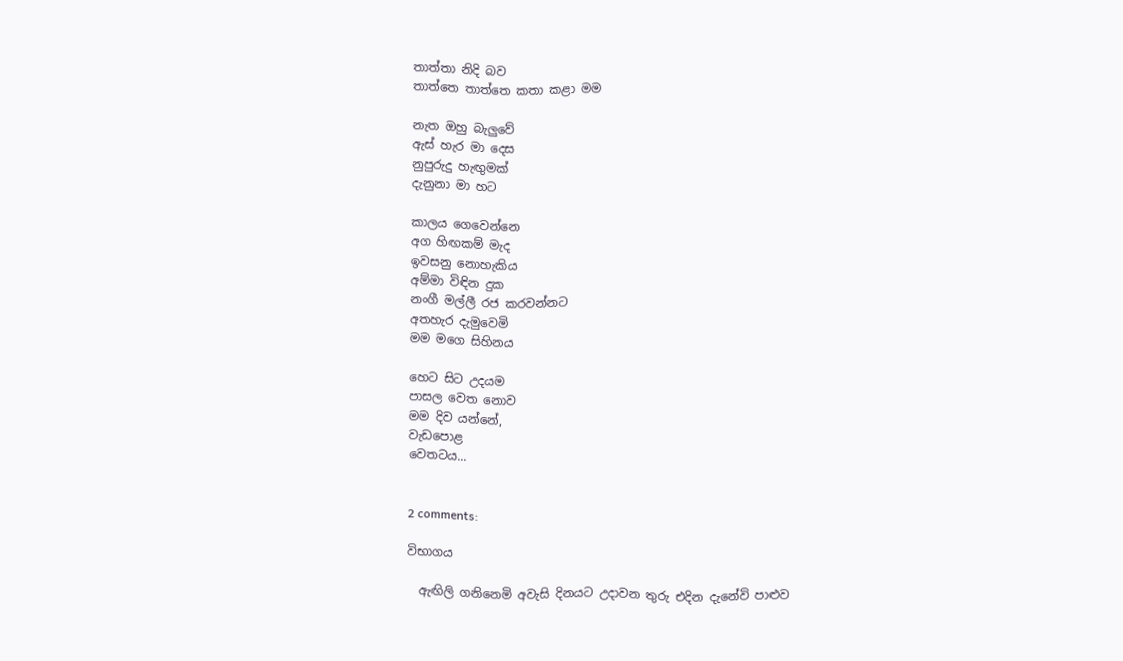තාත්තා නිදි බව
තාත්තෙ තාත්තෙ කතා කළා මම

නැත ඔහු බැලුවේ
ඇස් හැර මා දෙස
නුපුරුදු හැඟුමක්
දැනුනා මා හට

කාලය ගෙවෙන්නෙ
අග හිඟකම් මැද
ඉවසනු නොහැකිය
අම්මා විඳින දුක
නංගී මල්ලී රජ කරවන්නට
අතහැර දැමුවෙමි
මම මගෙ සිහිනය

හෙට සිට උදයම
පාසල වෙත නොව
මම දිව යන්නේ,
වැඩපොළ
වෙතටය...


2 comments:

විභාගය

  ඇඟිලි ගනිනෙමි අවැසි දිනයට උදාවන තුරු එදින දැනේවි පාළුව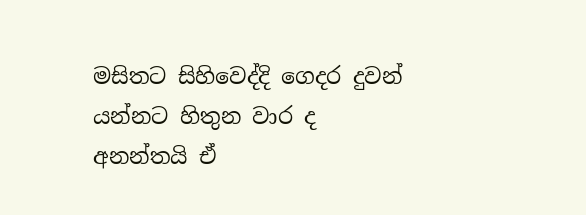මසිතට සිහිවෙද්දි ගෙදර දුවන් යන්නට හිතුන වාර ද අනන්තයි ඒ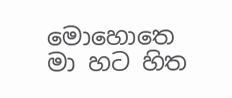මොහොතෙ මා හට හිත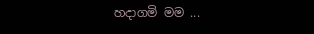හදාගමි මම ...